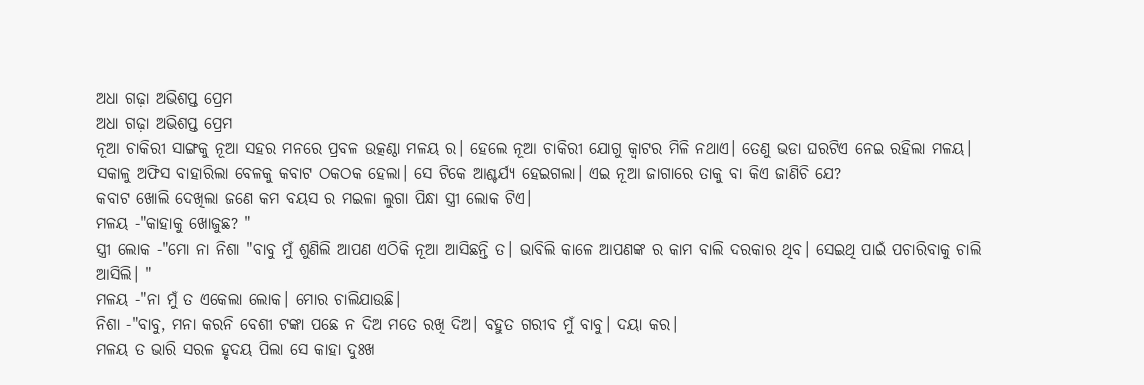ଅଧା ଗଢ଼ା ଅଭିଶପ୍ତ ପ୍ରେମ
ଅଧା ଗଢ଼ା ଅଭିଶପ୍ତ ପ୍ରେମ
ନୂଆ ଚାକିରୀ ସାଙ୍ଗକୁ ନୂଆ ସହର ମନରେ ପ୍ରବଳ ଉତ୍କଣ୍ଠା ମଳୟ ର। ହେଲେ ନୂଆ ଚାକିରୀ ଯୋଗୁ କ୍ୱାଟର ମିଳି ନଥାଏ। ତେଣୁ ଭଡା ଘରଟିଏ ନେଇ ରହିଲା ମଳୟ।
ସକାଳୁ ଅଫିସ ବାହାରିଲା ବେଳକୁ କବାଟ ଠକଠକ ହେଲା। ସେ ଟିକେ ଆଶ୍ଚର୍ଯ୍ୟ ହେଇଗଲା। ଏଇ ନୂଆ ଜାଗାରେ ତାକୁ ବା କିଏ ଜାଣିଚି ଯେ?
କବାଟ ଖୋଲି ଦେଖିଲା ଜଣେ କମ ବୟସ ର ମଇଳା ଲୁଗା ପିନ୍ଧା ସ୍ତ୍ରୀ ଲୋକ ଟିଏ।
ମଳୟ -"କାହାକୁ ଖୋଜୁଛ? "
ସ୍ତ୍ରୀ ଲୋକ -"ମୋ ନା ନିଶା "ବାବୁ ମୁଁ ଶୁଣିଲି ଆପଣ ଏଠିକି ନୂଆ ଆସିଛନ୍ତି ତ। ଭାବିଲି କାଳେ ଆପଣଙ୍କ ର କାମ ବାଲି ଦରକାର ଥିବ। ସେଇଥି ପାଇଁ ପଚାରିବାକୁ ଚାଲି ଆସିଲି। "
ମଳୟ -"ନା ମୁଁ ତ ଏକେଲା ଲୋକ। ମୋର ଚାଲିଯାଉଛି।
ନିଶା -"ବାବୁ, ମନା କରନି ବେଶୀ ଟଙ୍କା ପଛେ ନ ଦିଅ ମତେ ରଖି ଦିଅ। ବହୁତ ଗରୀବ ମୁଁ ବାବୁ। ଦୟା କର।
ମଳୟ ତ ଭାରି ସରଳ ହୃଦୟ ପିଲା ସେ କାହା ଦୁଃଖ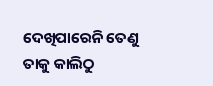ଦେଖିପାରେନି ତେଣୁ ତାକୁ କାଲିଠୁ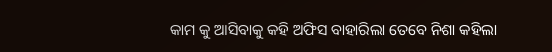କାମ କୁ ଆସିବାକୁ କହି ଅଫିସ ବାହାରିଲା ତେବେ ନିଶା କହିଲା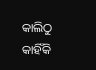କାଲିଠୁ କାହିଁକି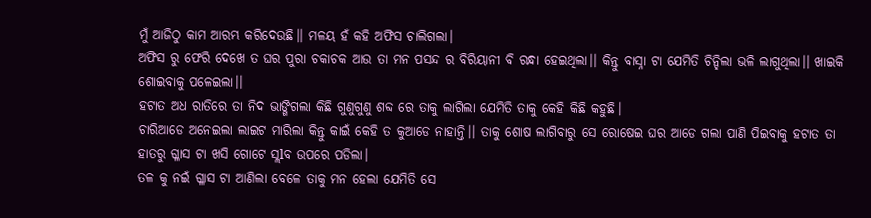ମୁଁ ଆଜିଠୁ କାମ ଆରମ୍ଭ କରିଦେଉଛି।। ମଳୟ ହଁ କହି ଅଫିସ ଚାଲିଗଲା।
ଅଫିସ ରୁ ଫେରି ଦେଖେ ତ ଘର ପୁରା ଚକାଚକ ଆଉ ତା ମନ ପସନ୍ଦ ର ବିରିୟାନୀ ବି ରନ୍ଧା ହେଇଥିଲା।। କିନ୍ତୁ ବାସ୍ନା ଟା ଯେମିତି ଚିନ୍ହିଲା ଭଳି ଲାଗୁଥିଲା।। ଖାଇକି ଶୋଇବାକୁ ପଳେଇଲା।।
ହଟାତ ଅଧ ରାତିରେ ତା ନିଦ ଭାଙ୍ଗିଗଲା କିଛି ଗୁଣୁଗୁଣୁ ଶବ୍ଦ ରେ ତାକୁ ଲାଗିଲା ଯେମିତି ତାକୁ କେହି କିଛି କହୁଛି।
ଚାରିଆଡେ ଅନେଇଲା ଲାଇଟ ମାରିଲା କିନ୍ତୁ କାଇଁ କେହି ତ କୁଆଡେ ନାହାନ୍ତି।। ତାକୁ ଶୋଷ ଲାଗିବାରୁ ସେ ରୋଷେଇ ଘର ଆଡେ ଗଲା ପାଣି ପିଇବାକୁ ହଟାତ ତା ହାତରୁ ଗ୍ଳାସ ଟା ଖସି ଗୋଟେ ସ୍ଲlବ ଉପରେ ପଡିଲା।
ତଳ କୁ ନଇଁ ଗ୍ଳାସ ଟା ଆଣିଲା ବେଳେ ତାକୁ ମନ ହେଲା ଯେମିତି ସେ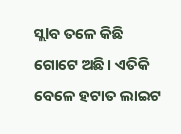ସ୍ଲlବ ତଳେ କିଛି ଗୋଟେ ଅଛି। ଏତିକି ବେଳେ ହଟାତ ଲାଇଟ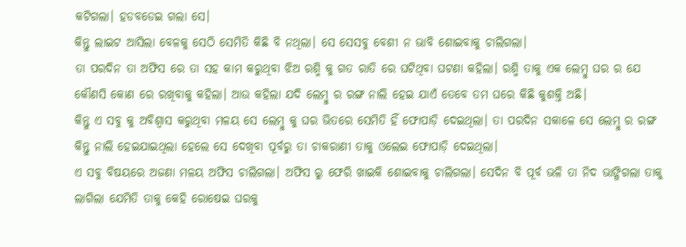କଟିଗଲା। ହଡବଡେଇ ଗଲା ସେ।
କିନ୍ତୁ ଲାଇଟ ଆସିଲା ବେଳକୁ ସେଠି ସେମିତି କିଛି ବି ନଥିଲା। ସେ ସେସବୁ ବେଶୀ ନ ଭାବି ଶୋଇବାକୁ ଚାଲିଗଲା।
ତା ପରଦିନ ତା ଅଫିସ ରେ ତା ସହ କାମ କରୁଥିବା ଝିଅ ରଶ୍ମି କୁ ଗତ ରାତି ରେ ଘଟିଥିବା ଘଟଣା କହିଲା। ରଶ୍ମି ତାକୁ ଏକ ଲେମ୍ବୁ ଘର ର ଯେ କୌଣସି କୋଣ ରେ ରଖିବାକୁ କହିଲା। ଆଉ କହିଲା ଯଦି ଲେମ୍ବୁ ର ରଙ୍ଗ ନାଲି ହେଇ ଯାଏଁ ତେବେ ତମ ଘରେ କିଛି କୁଶକ୍ତି ଅଛି।
କିନ୍ତୁ ଏ ସବୁ କୁ ଅବିଶ୍ୱାସ କରୁଥିବା ମଳୟ ସେ ଲେମ୍ବୁ କୁ ଘର ଭିତରେ ସେମିତି ହିଁ ଫୋପାଡ଼ି ଦେଇଥିଲା। ତା ପରଦିନ ସକାଳେ ସେ ଲେମ୍ବୁ ର ରଙ୍ଗ କିନ୍ତୁ ନାଲି ହେଇଯାଇଥିଲା ହେଲେ ସେ ଦେଖିବା ପୂର୍ବରୁ ତା ଚାକରାଣୀ ତାକୁ ଓଲେଇ ଫୋପାଡ଼ି ଦେଇଥିଲା।
ଏ ସବୁ ବିଷୟରେ ଅଜଣା ମଳୟ ଅଫିସ ଚାଲିଗଲା। ଅଫିସ ରୁ ଫେରି ଖାଇକି ଶୋଇବାକୁ ଚାଲିଗଲା। ସେଦିନ ବି ପୂର୍ବ ଭଳି ତା ନିଦ ଭାଙ୍ଗିଗଲା ତାକୁ ଲାଗିଲା ଯେମିତି ତାକୁ କେହି ରୋଷେଇ ଘରକୁ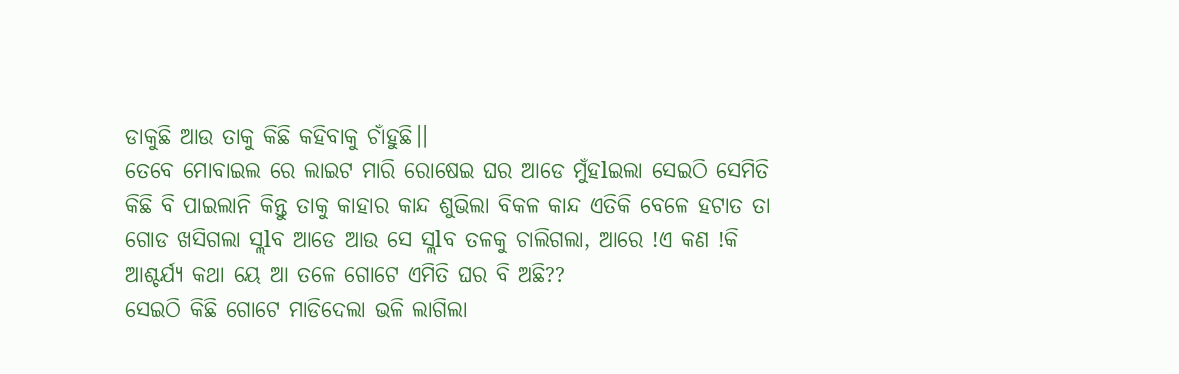ଡାକୁଛି ଆଉ ତାକୁ କିଛି କହିବାକୁ ଚାଁହୁଛି।।
ତେବେ ମୋବାଇଲ ରେ ଲାଇଟ ମାରି ରୋଷେଇ ଘର ଆଡେ ମୁଁହlଇଲା ସେଇଠି ସେମିତି କିଛି ବି ପାଇଲାନି କିନ୍ତୁ ତାକୁ କାହାର କାନ୍ଦ ଶୁଭିଲା ବିକଳ କାନ୍ଦ ଏତିକି ବେଳେ ହଟାତ ତା ଗୋଡ ଖସିଗଲା ସ୍ଲlବ ଆଡେ ଆଉ ସେ ସ୍ଲlବ ତଳକୁ ଚାଲିଗଲା, ଆରେ !ଏ କଣ !କି ଆଶ୍ଚର୍ଯ୍ୟ କଥା ୟେ ଆ ତଳେ ଗୋଟେ ଏମିତି ଘର ବି ଅଛି??
ସେଇଠି କିଛି ଗୋଟେ ମାଡିଦେଲା ଭଳି ଲାଗିଲା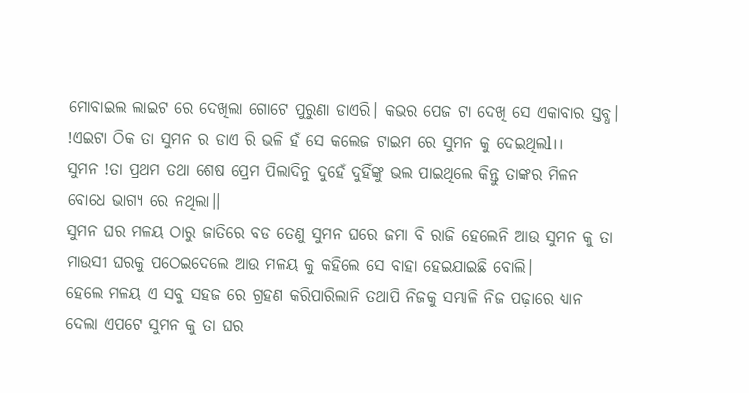ମୋବାଇଲ ଲାଇଟ ରେ ଦେଖିଲା ଗୋଟେ ପୁରୁଣା ଡାଏରି। କଭର ପେଜ ଟା ଦେଖି ସେ ଏକାବାର ସ୍ତବ୍ଧ। !ଏଇଟା ଠିକ ତା ସୁମନ ର ଡାଏ ରି ଭଳି ହଁ ସେ କଲେଜ ଟାଇମ ରେ ସୁମନ କୁ ଦେଇଥିଲl।।
ସୁମନ !ତା ପ୍ରଥମ ତଥା ଶେଷ ପ୍ରେମ ପିଲାଦିନୁ ଦୁହେଁ ଦୁହିଁଙ୍କୁ ଭଲ ପାଇଥିଲେ କିନ୍ତୁ ତାଙ୍କର ମିଳନ ବୋଧେ ଭାଗ୍ୟ ରେ ନଥିଲା।।
ସୁମନ ଘର ମଳୟ ଠାରୁ ଜାତିରେ ବଡ ତେଣୁ ସୁମନ ଘରେ ଜମା ବି ରାଜି ହେଲେନି ଆଉ ସୁମନ କୁ ତା ମାଉସୀ ଘରକୁ ପଠେଇଦେଲେ ଆଉ ମଳୟ କୁ କହିଲେ ସେ ବାହା ହେଇଯାଇଛି ବୋଲି।
ହେଲେ ମଳୟ ଏ ସବୁ ସହଜ ରେ ଗ୍ରହଣ କରିପାରିଲାନି ତଥାପି ନିଜକୁ ସମ୍ଭାଳି ନିଜ ପଢ଼ାରେ ଧ୍ୟାନ ଦେଲା ଏପଟେ ସୁମନ କୁ ତା ଘର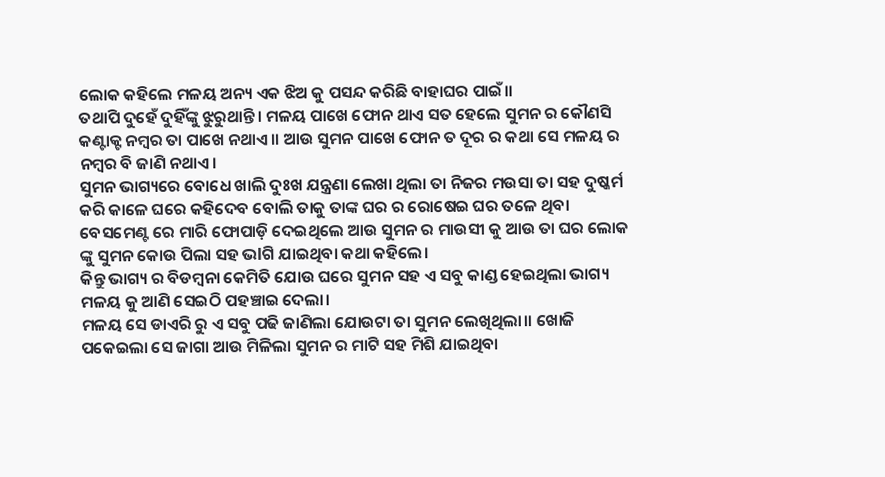ଲୋକ କହିଲେ ମଳୟ ଅନ୍ୟ ଏକ ଝିଅ କୁ ପସନ୍ଦ କରିଛି ବାହାଘର ପାଇଁ।।
ତଥାପି ଦୁହେଁ ଦୁହିଁଙ୍କୁ ଝୁରୁଥାନ୍ତି। ମଳୟ ପାଖେ ଫୋନ ଥାଏ ସତ ହେଲେ ସୁମନ ର କୌଣସି କଣ୍ଟାକ୍ଟ ନମ୍ବର ତା ପାଖେ ନଥାଏ।। ଆଉ ସୁମନ ପାଖେ ଫୋନ ତ ଦୂର ର କଥା ସେ ମଳୟ ର ନମ୍ବର ବି ଜାଣି ନଥାଏ।
ସୁମନ ଭାଗ୍ୟରେ ବୋଧେ ଖାଲି ଦୁଃଖ ଯନ୍ତ୍ରଣା ଲେଖା ଥିଲା ତା ନିଜର ମଉସା ତା ସହ ଦୁଷ୍କର୍ମ କରି କାଳେ ଘରେ କହିଦେବ ବୋଲି ତାକୁ ତାଙ୍କ ଘର ର ରୋଷେଇ ଘର ତଳେ ଥିବା ବେସମେଣ୍ଟ ରେ ମାରି ଫୋପାଡ଼ି ଦେଇଥିଲେ ଆଉ ସୁମନ ର ମାଉସୀ କୁ ଆଉ ତା ଘର ଲୋକ ଙ୍କୁ ସୁମନ କୋଉ ପିଲା ସହ ଭlଗି ଯାଇଥିବା କଥା କହିଲେ।
କିନ୍ତୁ ଭାଗ୍ୟ ର ବିଡମ୍ବନା କେମିତି ଯୋଉ ଘରେ ସୁମନ ସହ ଏ ସବୁ କାଣ୍ଡ ହେଇଥିଲା ଭାଗ୍ୟ ମଳୟ କୁ ଆଣି ସେଇଠି ପହଞ୍ଚାଇ ଦେଲା।
ମଳୟ ସେ ଡାଏରି ରୁ ଏ ସବୁ ପଢି ଜାଣିଲା ଯୋଉଟା ତା ସୁମନ ଲେଖିଥିଲା।। ଖୋଜି ପକେଇଲା ସେ ଜାଗା ଆଉ ମିଳିଲା ସୁମନ ର ମାଟି ସହ ମିଶି ଯାଇଥିବା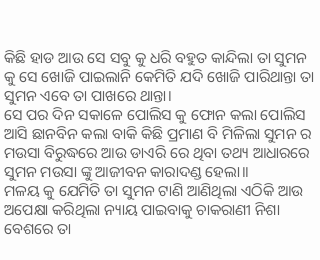କିଛି ହାଡ ଆଉ ସେ ସବୁ କୁ ଧରି ବହୁତ କାନ୍ଦିଲା ତା ସୁମନ କୁ ସେ ଖୋଜି ପାଇଲାନି କେମିତି ଯଦି ଖୋଜି ପାରିଥାନ୍ତା ତା ସୁମନ ଏବେ ତା ପାଖରେ ଥାନ୍ତା।
ସେ ପର ଦିନ ସକାଳେ ପୋଲିସ କୁ ଫୋନ କଲା ପୋଲିସ ଆସି ଛାନବିନ କଲା ବାକି କିଛି ପ୍ରମାଣ ବି ମିଳିଲା ସୁମନ ର ମଉସା ବିରୁଦ୍ଧରେ ଆଉ ଡାଏରି ରେ ଥିବା ତଥ୍ୟ ଆଧାରରେ ସୁମନ ମଉସା ଙ୍କୁ ଆଜୀବନ କାରାଦଣ୍ଡ ହେଲା।।
ମଳୟ କୁ ଯେମିତି ତା ସୁମନ ଟାଣି ଆଣିଥିଲା ଏଠିକି ଆଉ ଅପେକ୍ଷା କରିଥିଲା ନ୍ୟାୟ ପାଇବାକୁ ଚାକରାଣୀ ନିଶା ବେଶରେ ତା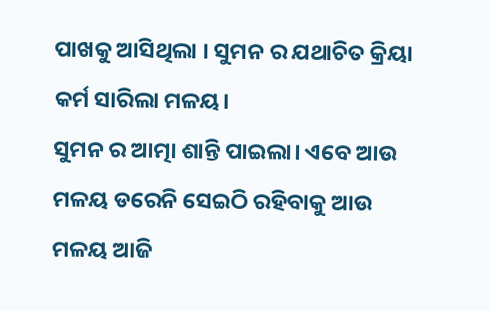ପାଖକୁ ଆସିଥିଲା । ସୁମନ ର ଯଥାଚିତ କ୍ରିୟା କର୍ମ ସାରିଲା ମଳୟ।
ସୁମନ ର ଆତ୍ମା ଶାନ୍ତି ପାଇଲା। ଏବେ ଆଉ ମଳୟ ଡରେନି ସେଇଠି ରହିବାକୁ ଆଉ ମଳୟ ଆଜି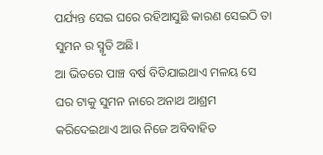ପର୍ଯ୍ୟନ୍ତ ସେଇ ଘରେ ରହିଆସୁଛି କାରଣ ସେଇଠି ତା ସୁମନ ର ସ୍ମୃତି ଅଛି।
ଆ ଭିତରେ ପାଞ୍ଚ ବର୍ଷ ବିତିଯାଇଥାଏ ମଳୟ ସେ ଘର ଟାକୁ ସୁମନ ନାରେ ଅନାଥ ଆଶ୍ରମ କରିଦେଇଥାଏ ଆଉ ନିଜେ ଅବିବାହିତ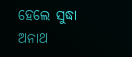ହେଲେ ସୁଦ୍ଧା ଅନାଥ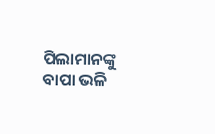ପିଲାମାନଙ୍କୁ ବାପା ଭଳି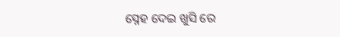ସ୍ନେହ ଦେଇ ଖୁସି ରେ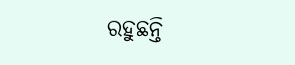ରହୁଛନ୍ତି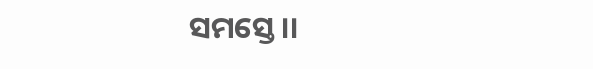ସମସ୍ତେ।।